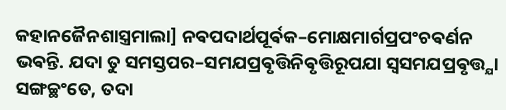କହାନଜୈନଶାସ୍ତ୍ରମାଲା] ନଵପଦାର୍ଥପୂର୍ଵକ–ମୋକ୍ଷମାର୍ଗପ୍ରପଂଚଵର୍ଣନ
ଭଵନ୍ତି. ଯଦା ତୁ ସମସ୍ତପର–ସମଯପ୍ରଵୃତ୍ତିନିଵୃତ୍ତିରୂପଯା ସ୍ଵସମଯପ୍ରଵୃତ୍ତ୍ଯା ସଙ୍ଗଚ୍ଛଂତେ, ତଦା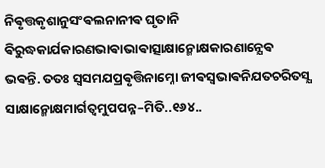ନିଵୃତ୍ତକୃଶାନୁସଂଵଲନାନୀଵ ଘୃତାନି ଵିରୁଦ୍ଧକାର୍ଯକାରଣଭାଵାଭାଵାତ୍ସାକ୍ଷାନ୍ମୋକ୍ଷକାରଣାନ୍ଯେଵ ଭଵନ୍ତି. ତତଃ ସ୍ଵସମଯପ୍ରଵୃତ୍ତିନାମ୍ନୋ ଜୀଵସ୍ଵଭାଵନିଯତଚରିତସ୍ଯ ସାକ୍ଷାନ୍ମୋକ୍ଷମାର୍ଗତ୍ଵମୁପପନ୍ନ–ମିତି..୧୬୪..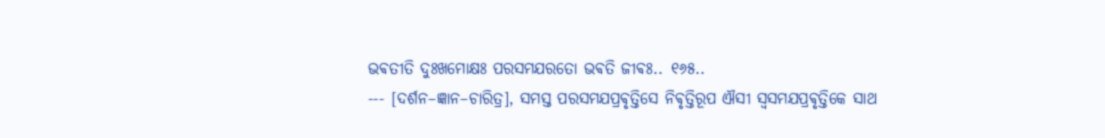ଭଵତୀତି ଦୁଃଖମୋକ୍ଷଃ ପରସମଯରତୋ ଭଵତି ଜୀଵଃ.. ୧୬୫..
--- [ଦର୍ଶନ–ଜ୍ଞାନ–ଚାରିତ୍ର], ସମସ୍ତ ପରସମଯପ୍ରଵୃତ୍ତିସେ ନିଵୃତ୍ତିରୂପ ଐସୀ ସ୍ଵସମଯପ୍ରଵୃତ୍ତିକେ ସାଥ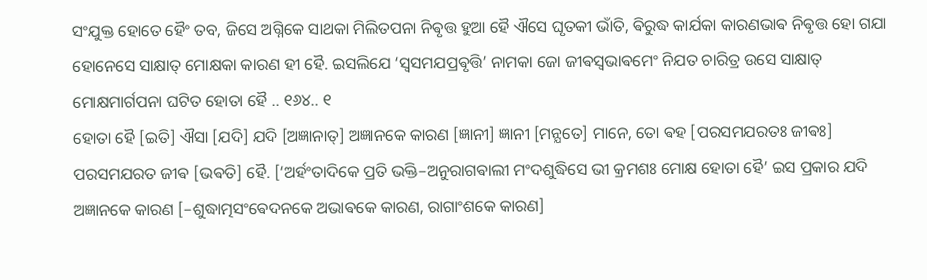ସଂଯୁକ୍ତ ହୋତେ ହୈଂ ତବ, ଜିସେ ଅଗ୍ନିକେ ସାଥକା ମିଲିତପନା ନିଵୃତ୍ତ ହୁଆ ହୈ ଐସେ ଘୃତକୀ ଭାଁତି, ଵିରୁଦ୍ଧ କାର୍ଯକା କାରଣଭାଵ ନିଵୃତ୍ତ ହୋ ଗଯା ହୋନେସେ ସାକ୍ଷାତ୍ ମୋକ୍ଷକା କାରଣ ହୀ ହୈ. ଇସଲିଯେ ‘ସ୍ଵସମଯପ୍ରଵୃତ୍ତି’ ନାମକା ଜୋ ଜୀଵସ୍ଵଭାଵମେଂ ନିଯତ ଚାରିତ୍ର ଉସେ ସାକ୍ଷାତ୍ ମୋକ୍ଷମାର୍ଗପନା ଘଟିତ ହୋତା ହୈ .. ୧୬୪.. ୧
ହୋତା ହୈ [ଇତି] ଐସା [ଯଦି] ଯଦି [ଅଜ୍ଞାନାତ୍] ଅଜ୍ଞାନକେ କାରଣ [ଜ୍ଞାନୀ] ଜ୍ଞାନୀ [ମନ୍ଯତେ] ମାନେ, ତୋ ଵହ [ପରସମଯରତଃ ଜୀଵଃ] ପରସମଯରତ ଜୀଵ [ଭଵତି] ହୈ. [‘ଅର୍ହଂତାଦିକେ ପ୍ରତି ଭକ୍ତି–ଅନୁରାଗଵାଲୀ ମଂଦଶୁଦ୍ଧିସେ ଭୀ କ୍ରମଶଃ ମୋକ୍ଷ ହୋତା ହୈ’ ଇସ ପ୍ରକାର ଯଦି ଅଜ୍ଞାନକେ କାରଣ [–ଶୁଦ୍ଧାତ୍ମସଂଵେଦନକେ ଅଭାଵକେ କାରଣ, ରାଗାଂଶକେ କାରଣ]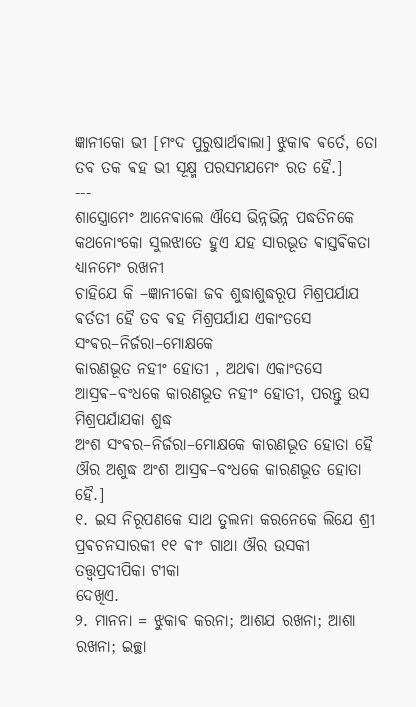ଜ୍ଞାନୀକୋ ଭୀ [ମଂଦ ପୁରୁଷାର୍ଥଵାଲା] ଝୁକାଵ ଵର୍ତେ, ତୋ ତବ ତକ ଵହ ଭୀ ସୂକ୍ଷ୍ମ ପରସମଯମେଂ ରତ ହୈ.]
---
ଶାସ୍ତ୍ରୋମେଂ ଆନେଵାଲେ ଐସେ ଭିନ୍ନଭିନ୍ନ ପଦ୍ଧତିନକେ କଥନୋଂକୋ ସୁଲଝାତେ ହୁଏ ଯହ ସାରଭୂତ ଵାସ୍ତଵିକତା ଧ୍ଯାନମେଂ ରଖନୀ
ଚାହିଯେ କି –ଜ୍ଞାନୀକୋ ଜବ ଶୁଦ୍ଧାଶୁଦ୍ଧରୂପ ମିଶ୍ରପର୍ଯାଯ ଵର୍ତତୀ ହୈ ତବ ଵହ ମିଶ୍ରପର୍ଯାଯ ଏକାଂତସେ ସଂଵର–ନିର୍ଜରା–ମୋକ୍ଷକେ
କାରଣଭୂତ ନହୀଂ ହୋତୀ , ଅଥଵା ଏକାଂତସେ ଆସ୍ରଵ–ବଂଧକେ କାରଣଭୂତ ନହୀଂ ହୋତୀ, ପରନ୍ତୁ ଉସ ମିଶ୍ରପର୍ଯାଯକା ଶୁଦ୍ଧ
ଅଂଶ ସଂଵର–ନିର୍ଜରା–ମୋକ୍ଷକେ କାରଣଭୂତ ହୋତା ହୈ ଔର ଅଶୁଦ୍ଧ ଅଂଶ ଆସ୍ରଵ–ବଂଧକେ କାରଣଭୂତ ହୋତା ହୈ.]
୧. ଇସ ନିରୂପଣକେ ସାଥ ତୁଲନା କରନେକେ ଲିଯେ ଶ୍ରୀ ପ୍ରଵଚନସାରକୀ ୧୧ ଵୀଂ ଗାଥା ଔର ଉସକୀ ତତ୍ତ୍ଵପ୍ରଦୀପିକା ଟୀକା
ଦେଖିଏ.
୨. ମାନନା = ଝୁକାଵ କରନା; ଆଶଯ ରଖନା; ଆଶା ରଖନା; ଇଚ୍ଛା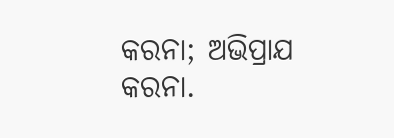କରନା; ଅଭିପ୍ରାଯ କରନା.